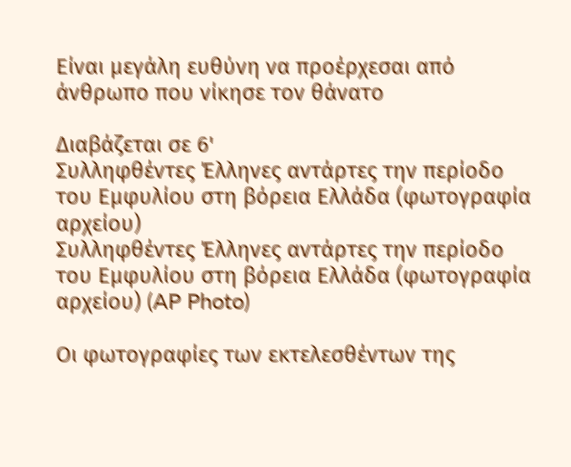Είναι μεγάλη ευθύνη να προέρχεσαι από άνθρωπο που νίκησε τον θάνατο

Διαβάζεται σε 6'
Συλληφθέντες Έλληνες αντάρτες την περίοδο του Εμφυλίου στη βόρεια Ελλάδα (φωτογραφία αρχείου)
Συλληφθέντες Έλληνες αντάρτες την περίοδο του Εμφυλίου στη βόρεια Ελλάδα (φωτογραφία αρχείου) (AP Photo)

Οι φωτογραφίες των εκτελεσθέντων της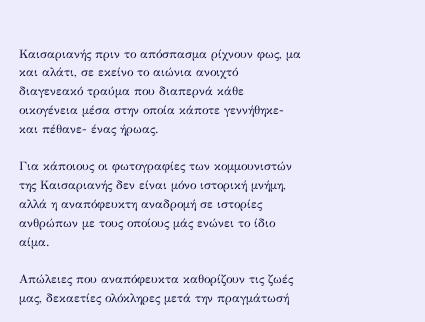Καισαριανής πριν το απόσπασμα ρίχνουν φως, μα και αλάτι, σε εκείνο το αιώνια ανοιχτό διαγενεακό τραύμα που διαπερνά κάθε οικογένεια μέσα στην οποία κάποτε γεννήθηκε- και πέθανε- ένας ήρωας.

Για κάποιους οι φωτογραφίες των κομμουνιστών της Καισαριανής δεν είναι μόνο ιστορική μνήμη, αλλά η αναπόφευκτη αναδρομή σε ιστορίες ανθρώπων με τους οποίους μάς ενώνει το ίδιο αίμα.

Απώλειες που αναπόφευκτα καθορίζουν τις ζωές μας, δεκαετίες ολόκληρες μετά την πραγμάτωσή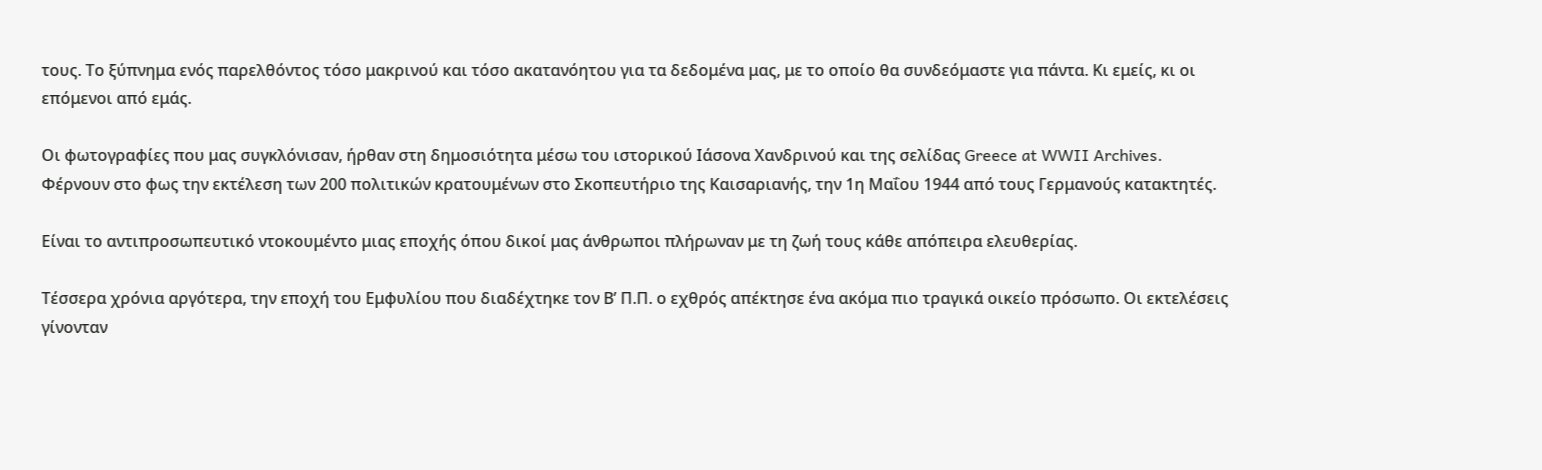τους. Το ξύπνημα ενός παρελθόντος τόσο μακρινού και τόσο ακατανόητου για τα δεδομένα μας, με το οποίο θα συνδεόμαστε για πάντα. Κι εμείς, κι οι επόμενοι από εμάς.

Οι φωτογραφίες που μας συγκλόνισαν, ήρθαν στη δημοσιότητα μέσω του ιστορικού Ιάσονα Χανδρινού και της σελίδας Greece at WWII Archives. Φέρνουν στο φως την εκτέλεση των 200 πολιτικών κρατουμένων στο Σκοπευτήριο της Καισαριανής, την 1η Μαΐου 1944 από τους Γερμανούς κατακτητές.

Είναι το αντιπροσωπευτικό ντοκουμέντο μιας εποχής όπου δικοί μας άνθρωποι πλήρωναν με τη ζωή τους κάθε απόπειρα ελευθερίας.

Τέσσερα χρόνια αργότερα, την εποχή του Εμφυλίου που διαδέχτηκε τον Β’ Π.Π. ο εχθρός απέκτησε ένα ακόμα πιο τραγικά οικείο πρόσωπο. Οι εκτελέσεις γίνονταν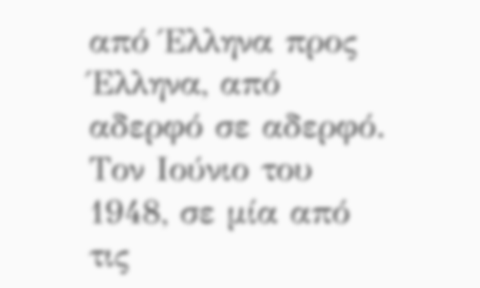από Έλληνα προς Έλληνα, από αδερφό σε αδερφό. Τον Ιούνιο του 1948, σε μία από τις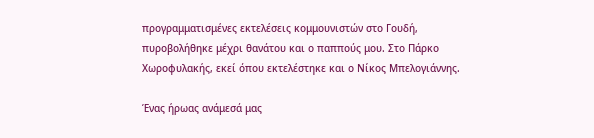προγραμματισμένες εκτελέσεις κομμουνιστών στο Γουδή, πυροβολήθηκε μέχρι θανάτου και ο παππούς μου. Στο Πάρκο Χωροφυλακής, εκεί όπου εκτελέστηκε και ο Νίκος Μπελογιάννης.

Ένας ήρωας ανάμεσά μας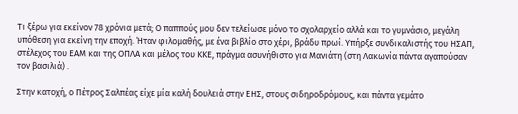Τι ξέρω για εκείνον 78 χρόνια μετά; Ο παππούς μου δεν τελείωσε μόνο το σχολαρχείο αλλά και το γυμνάσιο, μεγάλη υπόθεση για εκείνη την εποχή. Ήταν φιλομαθής, με ένα βιβλίο στο χέρι, βράδυ πρωί. Υπήρξε συνδικαλιστής του ΗΣΑΠ, στέλεχος του ΕΑΜ και της ΟΠΛΑ και μέλος του ΚΚΕ, πράγμα ασυνήθιστο για Μανιάτη (στη Λακωνία πάντα αγαπούσαν τον βασιλιά) .

Στην κατοχή, ο Πέτρος Σαλπέας είχε μία καλή δουλειά στην ΕΗΣ, στους σιδηροδρόμους, και πάντα γεμάτο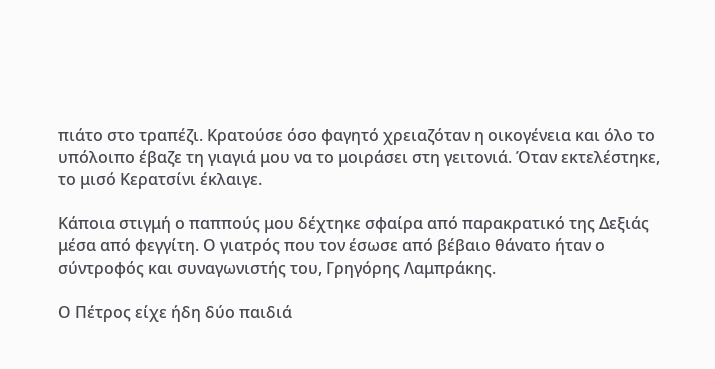πιάτο στο τραπέζι. Κρατούσε όσο φαγητό χρειαζόταν η οικογένεια και όλο το υπόλοιπο έβαζε τη γιαγιά μου να το μοιράσει στη γειτονιά. Όταν εκτελέστηκε, το μισό Κερατσίνι έκλαιγε.

Κάποια στιγμή ο παππούς μου δέχτηκε σφαίρα από παρακρατικό της Δεξιάς μέσα από φεγγίτη. Ο γιατρός που τον έσωσε από βέβαιο θάνατο ήταν ο σύντροφός και συναγωνιστής του, Γρηγόρης Λαμπράκης.

Ο Πέτρος είχε ήδη δύο παιδιά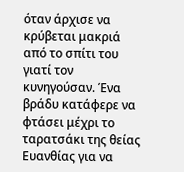όταν άρχισε να κρύβεται μακριά από το σπίτι του γιατί τον κυνηγούσαν. Ένα βράδυ κατάφερε να φτάσει μέχρι το ταρατσάκι της θείας Ευανθίας για να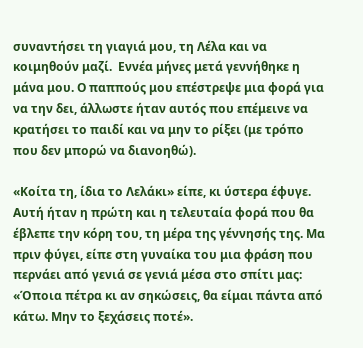συναντήσει τη γιαγιά μου, τη Λέλα και να κοιμηθούν μαζί.  Εννέα μήνες μετά γεννήθηκε η μάνα μου. Ο παππούς μου επέστρεψε μια φορά για να την δει, άλλωστε ήταν αυτός που επέμεινε να κρατήσει το παιδί και να μην το ρίξει (με τρόπο που δεν μπορώ να διανοηθώ).

«Κοίτα τη, ίδια το Λελάκι» είπε, κι ύστερα έφυγε. Αυτή ήταν η πρώτη και η τελευταία φορά που θα έβλεπε την κόρη του, τη μέρα της γέννησής της. Μα πριν φύγει, είπε στη γυναίκα του μια φράση που περνάει από γενιά σε γενιά μέσα στο σπίτι μας: «Όποια πέτρα κι αν σηκώσεις, θα είμαι πάντα από κάτω. Μην το ξεχάσεις ποτέ».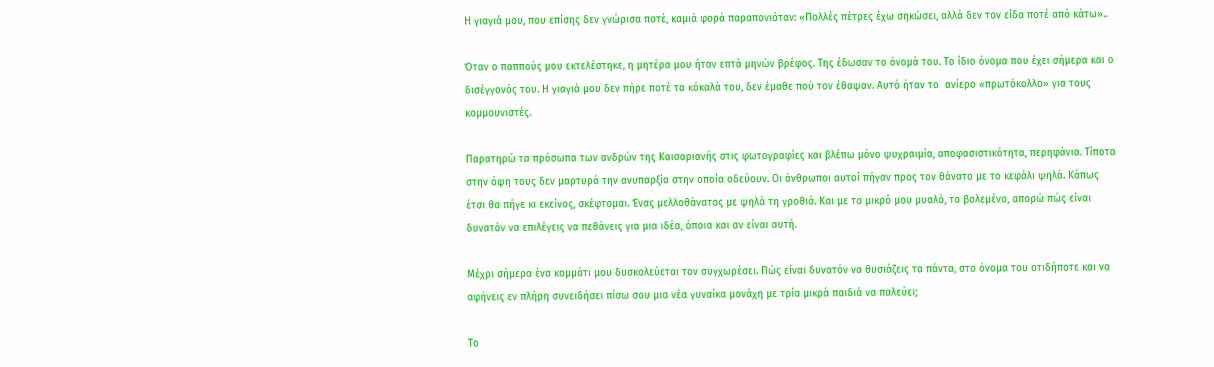Η γιαγιά μου, που επίσης δεν γνώρισα ποτέ, καμιά φορά παραπονιόταν: «Πολλές πέτρες έχω σηκώσει, αλλά δεν τον είδα ποτέ από κάτω»..

Όταν ο παππούς μου εκτελέστηκε, η μητέρα μου ήταν επτά μηνών βρέφος. Της έδωσαν το όνομά του. Το ίδιο όνομα που έχει σήμερα και ο δισέγγονός του. Η γιαγιά μου δεν πήρε ποτέ τα κόκαλά του, δεν έμαθε πού τον έθαψαν. Αυτό ήταν το  ανίερο «πρωτόκολλο» για τους κομμουνιστές.

Παρατηρώ τα πρόσωπα των ανδρών της Καισαριανής στις φωτογραφίες και βλέπω μόνο ψυχραιμία, αποφασιστικότητα, περηφάνια. Τίποτα στην όψη τους δεν μαρτυρά την ανυπαρξία στην οποία οδεύουν. Οι άνθρωποι αυτοί πήγαν προς τον θάνατο με το κεφάλι ψηλά. Κάπως έτσι θα πήγε κι εκείνος, σκέφτομαι. Ένας μελλοθάνατος με ψηλά τη γροθιά. Και με το μικρό μου μυαλό, το βολεμένο, απορώ πώς είναι δυνατόν να επιλέγεις να πεθάνεις για μια ιδέα, όποια και αν είναι αυτή.

Μέχρι σήμερα ένα κομμάτι μου δυσκολεύεται τον συγχωρέσει. Πώς είναι δυνατόν να θυσιάζεις τα πάντα, στο όνομα του οτιδήποτε και να αφήνεις εν πλήρη συνειδήσει πίσω σου μια νέα γυναίκα μονάχη με τρία μικρά παιδιά να παλεύει;

Το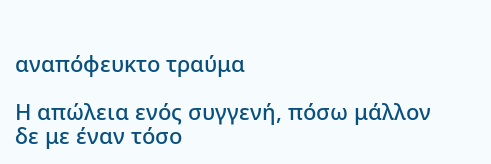αναπόφευκτο τραύμα

Η απώλεια ενός συγγενή, πόσω μάλλον δε με έναν τόσο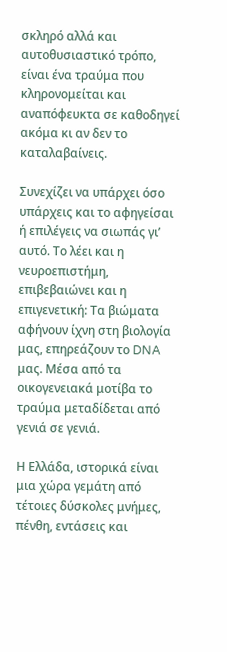σκληρό αλλά και αυτοθυσιαστικό τρόπο, είναι ένα τραύμα που κληρονομείται και αναπόφευκτα σε καθοδηγεί ακόμα κι αν δεν το καταλαβαίνεις.

Συνεχίζει να υπάρχει όσο υπάρχεις και το αφηγείσαι ή επιλέγεις να σιωπάς γι’ αυτό. Το λέει και η νευροεπιστήμη, επιβεβαιώνει και η επιγενετική: Τα βιώματα αφήνουν ίχνη στη βιολογία μας, επηρεάζουν το DNA μας. Μέσα από τα οικογενειακά μοτίβα το τραύμα μεταδίδεται από γενιά σε γενιά.

Η Ελλάδα, ιστορικά είναι μια χώρα γεμάτη από τέτοιες δύσκολες μνήμες, πένθη, εντάσεις και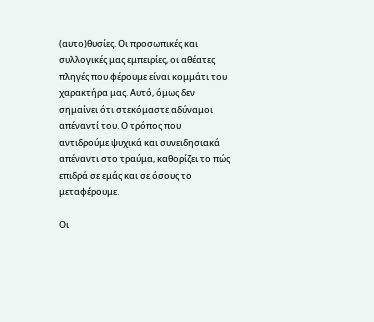(αυτο)θυσίες. Οι προσωπικές και συλλογικές μας εμπειρίες, οι αθέατες πληγές που φέρουμε είναι κομμάτι του χαρακτήρα μας. Αυτό, όμως δεν σημαίνει ότι στεκόμαστε αδύναμοι απέναντί του. Ο τρόπος που αντιδρούμε ψυχικά και συνειδησιακά απέναντι στο τραύμα, καθορίζει το πώς επιδρά σε εμάς και σε όσους το μεταφέρουμε.

Οι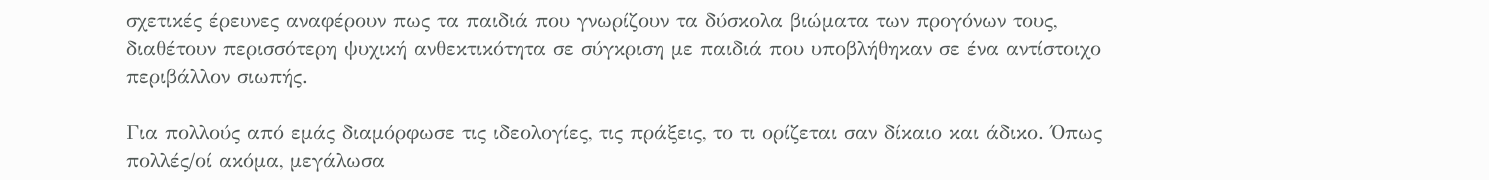σχετικές έρευνες αναφέρουν πως τα παιδιά που γνωρίζουν τα δύσκολα βιώματα των προγόνων τους, διαθέτουν περισσότερη ψυχική ανθεκτικότητα σε σύγκριση με παιδιά που υποβλήθηκαν σε ένα αντίστοιχο περιβάλλον σιωπής.

Για πολλούς από εμάς διαμόρφωσε τις ιδεολογίες, τις πράξεις, το τι ορίζεται σαν δίκαιο και άδικο. Όπως πολλές/οί ακόμα, μεγάλωσα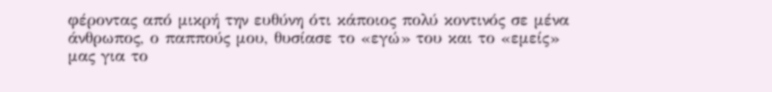φέροντας από μικρή την ευθύνη ότι κάποιος πολύ κοντινός σε μένα άνθρωπος, ο παππούς μου, θυσίασε το «εγώ» του και το «εμείς» μας για το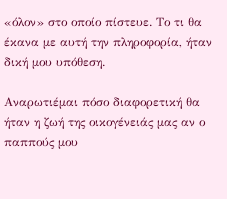«όλον» στο οποίο πίστευε. Το τι θα έκανα με αυτή την πληροφορία, ήταν δική μου υπόθεση.

Αναρωτιέμαι πόσο διαφορετική θα ήταν η ζωή της οικογένειάς μας αν ο παππούς μου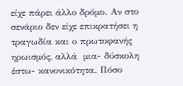είχε πάρει άλλο δρόμο. Αν στο σενάριο δεν είχε επικρατήσει η τραγωδία και ο πρωτοφανής ηρωισμός, αλλά  μια- δύσκολη έστω- κανονικότητα. Πόσο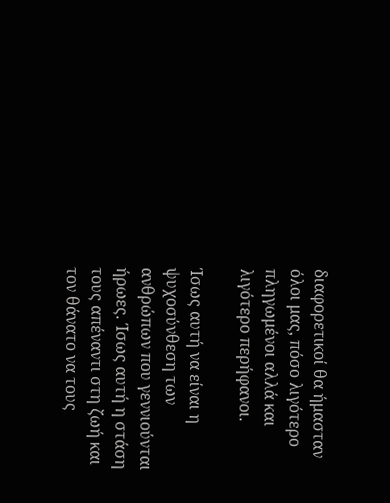διαφορετικοί θα ήμασταν όλοι μας, πόσο λιγότερο πληγωμένοι αλλά και λιγότερο περήφανοι.

Ίσως αυτή να είναι η ψυχοσύνθεση των ανθρώπων που γεννιούνται ήρωες. Ίσως αυτή η στάση τους απέναντι στη ζωή και τον θάνατο να τους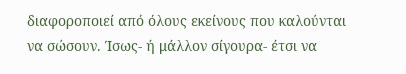διαφοροποιεί από όλους εκείνους που καλούνται να σώσουν. Ίσως- ή μάλλον σίγουρα- έτσι να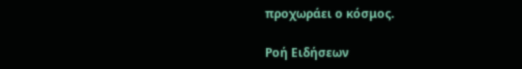προχωράει ο κόσμος.

Ροή Ειδήσεων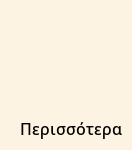Περισσότερα